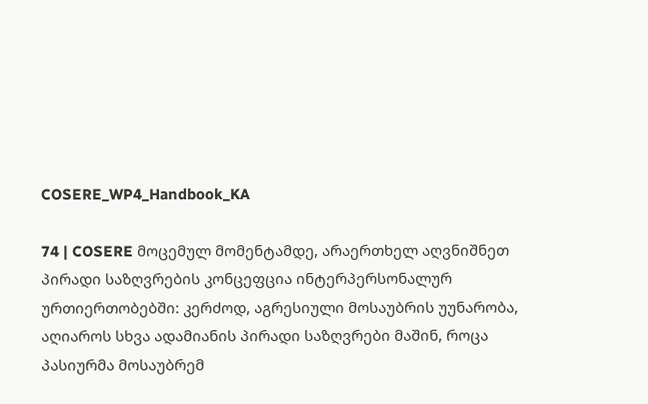COSERE_WP4_Handbook_KA

74 | COSERE მოცემულ მომენტამდე, არაერთხელ აღვნიშნეთ პირადი საზღვრების კონცეფცია ინტერპერსონალურ ურთიერთობებში: კერძოდ, აგრესიული მოსაუბრის უუნარობა, აღიაროს სხვა ადამიანის პირადი საზღვრები მაშინ, როცა პასიურმა მოსაუბრემ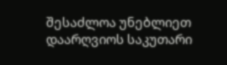შესაძლოა უნებლიეთ დაარღვიოს საკუთარი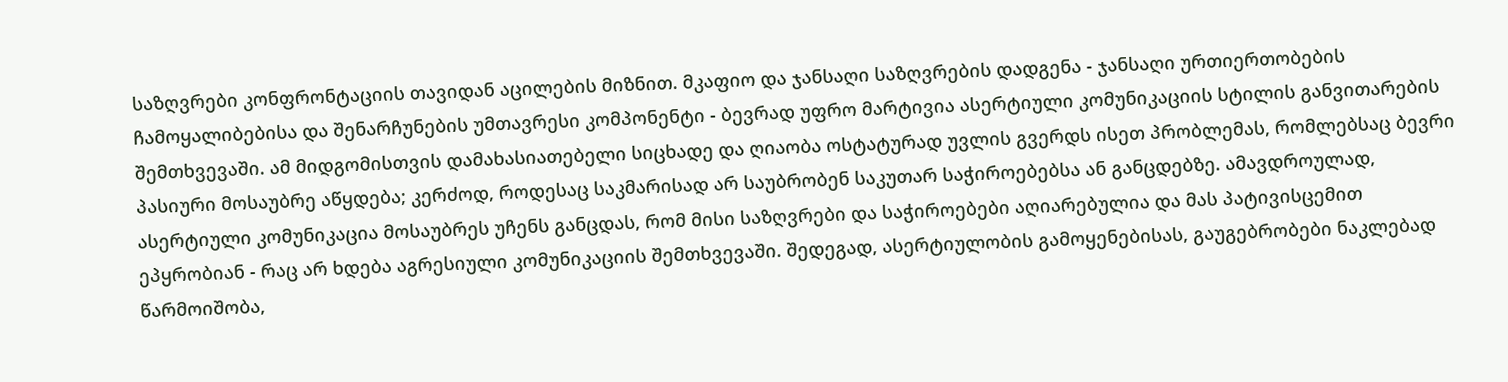საზღვრები კონფრონტაციის თავიდან აცილების მიზნით. მკაფიო და ჯანსაღი საზღვრების დადგენა - ჯანსაღი ურთიერთობების ჩამოყალიბებისა და შენარჩუნების უმთავრესი კომპონენტი - ბევრად უფრო მარტივია ასერტიული კომუნიკაციის სტილის განვითარების შემთხვევაში. ამ მიდგომისთვის დამახასიათებელი სიცხადე და ღიაობა ოსტატურად უვლის გვერდს ისეთ პრობლემას, რომლებსაც ბევრი პასიური მოსაუბრე აწყდება; კერძოდ, როდესაც საკმარისად არ საუბრობენ საკუთარ საჭიროებებსა ან განცდებზე. ამავდროულად, ასერტიული კომუნიკაცია მოსაუბრეს უჩენს განცდას, რომ მისი საზღვრები და საჭიროებები აღიარებულია და მას პატივისცემით ეპყრობიან - რაც არ ხდება აგრესიული კომუნიკაციის შემთხვევაში. შედეგად, ასერტიულობის გამოყენებისას, გაუგებრობები ნაკლებად წარმოიშობა,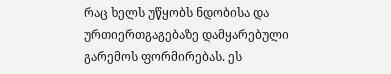რაც ხელს უწყობს ნდობისა და ურთიერთგაგებაზე დამყარებული გარემოს ფორმირებას. ეს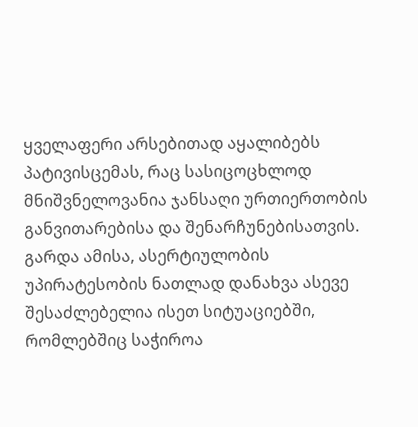ყველაფერი არსებითად აყალიბებს პატივისცემას, რაც სასიცოცხლოდ მნიშვნელოვანია ჯანსაღი ურთიერთობის განვითარებისა და შენარჩუნებისათვის. გარდა ამისა, ასერტიულობის უპირატესობის ნათლად დანახვა ასევე შესაძლებელია ისეთ სიტუაციებში, რომლებშიც საჭიროა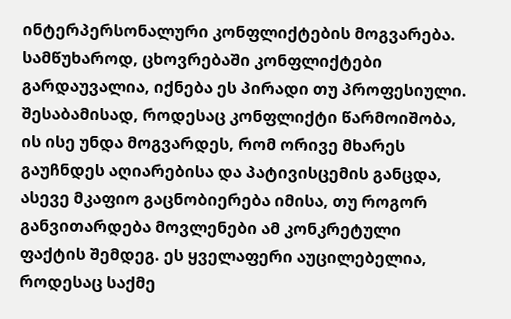ინტერპერსონალური კონფლიქტების მოგვარება. სამწუხაროდ, ცხოვრებაში კონფლიქტები გარდაუვალია, იქნება ეს პირადი თუ პროფესიული. შესაბამისად, როდესაც კონფლიქტი წარმოიშობა, ის ისე უნდა მოგვარდეს, რომ ორივე მხარეს გაუჩნდეს აღიარებისა და პატივისცემის განცდა, ასევე მკაფიო გაცნობიერება იმისა, თუ როგორ განვითარდება მოვლენები ამ კონკრეტული ფაქტის შემდეგ. ეს ყველაფერი აუცილებელია, როდესაც საქმე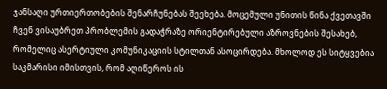ჯანსაღი ურთიერთობების შენარჩუნებას შეეხება. მოცემული უნითის წინა ქვეთავში ჩვენ ვისაუბრეთ პრობლემის გადაჭრაზე ორიენტირებული აზროვნების შესახებ, რომელიც ასერტიული კომუნიკაციის სტილთან ასოცირდება. მხოლოდ ეს სიტყვებია საკმარისი იმისთვის, რომ აღიწეროს ის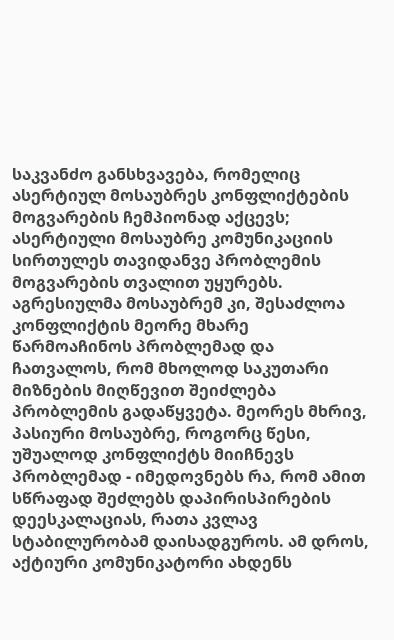საკვანძო განსხვავება, რომელიც ასერტიულ მოსაუბრეს კონფლიქტების მოგვარების ჩემპიონად აქცევს; ასერტიული მოსაუბრე კომუნიკაციის სირთულეს თავიდანვე პრობლემის მოგვარების თვალით უყურებს. აგრესიულმა მოსაუბრემ კი, შესაძლოა კონფლიქტის მეორე მხარე წარმოაჩინოს პრობლემად და ჩათვალოს, რომ მხოლოდ საკუთარი მიზნების მიღწევით შეიძლება პრობლემის გადაწყვეტა. მეორეს მხრივ, პასიური მოსაუბრე, როგორც წესი, უშუალოდ კონფლიქტს მიიჩნევს პრობლემად - იმედოვნებს რა, რომ ამით სწრაფად შეძლებს დაპირისპირების დეესკალაციას, რათა კვლავ სტაბილურობამ დაისადგუროს. ამ დროს, აქტიური კომუნიკატორი ახდენს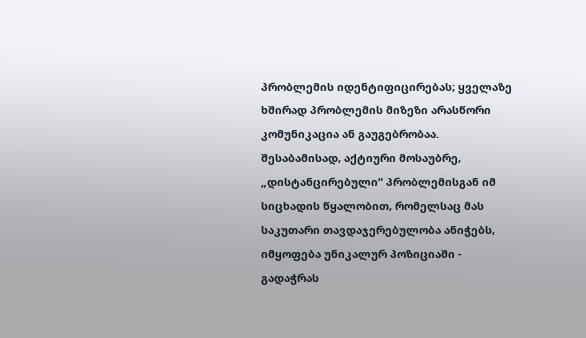პრობლემის იდენტიფიცირებას; ყველაზე ხშირად პრობლემის მიზეზი არასწორი კომუნიკაცია ან გაუგებრობაა. შესაბამისად, აქტიური მოსაუბრე, „დისტანცირებული“ პრობლემისგან იმ სიცხადის წყალობით, რომელსაც მას საკუთარი თავდაჯერებულობა ანიჭებს, იმყოფება უნიკალურ პოზიციაში - გადაჭრას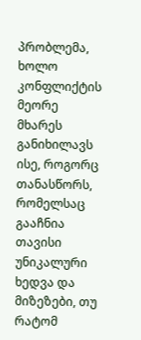პრობლემა, ხოლო კონფლიქტის მეორე მხარეს განიხილავს ისე, როგორც თანასწორს, რომელსაც გააჩნია თავისი უნიკალური ხედვა და მიზეზები, თუ რატომ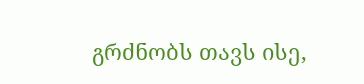გრძნობს თავს ისე,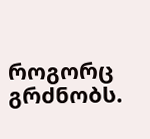როგორც გრძნობს.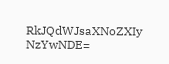RkJQdWJsaXNoZXIy NzYwNDE=